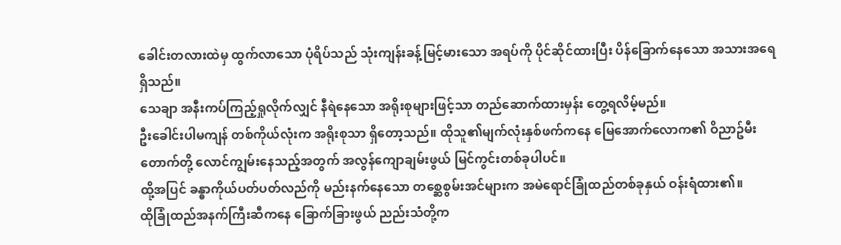ခေါင်းတလားထဲမှ ထွက်လာသော ပုံရိပ်သည် သုံးကျန်းခန့်မြင့်မားသော အရပ်ကို ပိုင်ဆိုင်ထားပြီး ပိန်ခြောက်နေသော အသားအရေ ရှိသည်။
သေချာ အနီးကပ်ကြည့်ရှုလိုက်လျှင် နီရဲနေသော အရိုးစုများဖြင့်သာ တည်ဆောက်ထားမှန်း တွေ့ရလိမ့်မည်။
ဦးခေါင်းပါမကျန် တစ်ကိုယ်လုံးက အရိုးစုသာ ရှိတော့သည်။ ထိုသူ၏မျက်လုံးနှစ်ဖက်ကနေ မြေအောက်လောက၏ ဝိညာဥ်မီးတောက်တို့ လောင်ကျွမ်းနေသည့်အတွက် အလွန်ကျောချမ်းဖွယ် မြင်ကွင်းတစ်ခုပါပင်။
ထို့အပြင် ခန္ဓာကိုယ်ပတ်ပတ်လည်ကို မည်းနက်နေသော တစ္ဆေစွမ်းအင်များက အမဲရောင်ခြုံထည်တစ်ခုနှယ် ဝန်းရံထား၏။
ထိုခြုံထည်အနက်ကြီးဆီကနေ ခြောက်ခြားဖွယ် ညည်းသံတို့က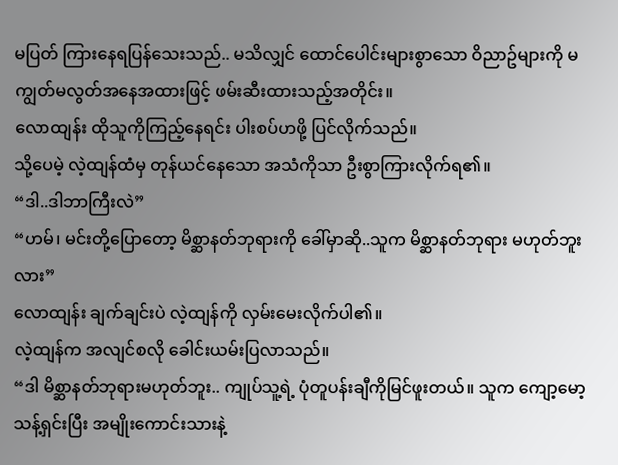မပြတ် ကြားနေရပြန်သေးသည်.. မသိလျှင် ထောင်ပေါင်းများစွာသော ဝိညာဥ်များကို မကျွတ်မလွတ်အနေအထားဖြင့် ဖမ်းဆီးထားသည့်အတိုင်း။
လောထျန်း ထိုသူကိုကြည့်နေရင်း ပါးစပ်ဟဖို့ ပြင်လိုက်သည်။
သို့ပေမဲ့ လဲ့ထျန်ထံမှ တုန်ယင်နေသော အသံကိုသာ ဦးစွာကြားလိုက်ရ၏။
“ဒါ..ဒါဘာကြီးလဲ”
“ဟမ်၊ မင်းတို့ပြောတော့ မိစ္ဆာနတ်ဘုရားကို ခေါ်မှာဆို..သူက မိစ္ဆာနတ်ဘုရား မဟုတ်ဘူးလား”
လောထျန်း ချက်ချင်းပဲ လဲ့ထျန်ကို လှမ်းမေးလိုက်ပါ၏။
လဲ့ထျန်က အလျင်စလို ခေါင်းယမ်းပြလာသည်။
“ဒါ မိစ္ဆာနတ်ဘုရားမဟုတ်ဘူး.. ကျုပ်သူ့ရဲ့ ပုံတူပန်းချီကိုမြင်ဖူးတယ်။ သူက ကျော့မော့သန့်ရှင်းပြီး အမျိုးကောင်းသားနဲ့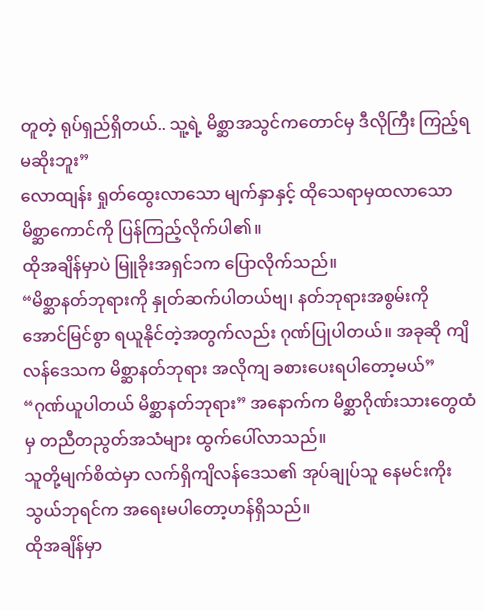တူတဲ့ ရုပ်ရှည်ရှိတယ်.. သူ့ရဲ့ မိစ္ဆာအသွင်ကတောင်မှ ဒီလိုကြီး ကြည့်ရမဆိုးဘူး”
လောထျန်း ရှုတ်ထွေးလာသော မျက်နှာနှင့် ထိုသေရာမှထလာသော မိစ္ဆာကောင်ကို ပြန်ကြည့်လိုက်ပါ၏။
ထိုအချိန်မှာပဲ မြူခိုးအရှင်၁က ပြောလိုက်သည်။
“မိစ္ဆာနတ်ဘုရားကို နှုတ်ဆက်ပါတယ်ဗျ၊ နတ်ဘုရားအစွမ်းကို အောင်မြင်စွာ ရယူနိုင်တဲ့အတွက်လည်း ဂုဏ်ပြုပါတယ်။ အခုဆို ကျိလန်ဒေသက မိစ္ဆာနတ်ဘုရား အလိုကျ ခစားပေးရပါတော့မယ်”
“ဂုဏ်ယူပါတယ် မိစ္ဆာနတ်ဘုရား” အနောက်က မိစ္ဆာဂိုဏ်းသားတွေထံမှ တညီတညွတ်အသံများ ထွက်ပေါ်လာသည်။
သူတို့မျက်စိထဲမှာ လက်ရှိကျိလန်ဒေသ၏ အုပ်ချုပ်သူ နေမင်းကိုးသွယ်ဘုရင်က အရေးမပါတော့ဟန်ရှိသည်။
ထိုအချိန်မှာ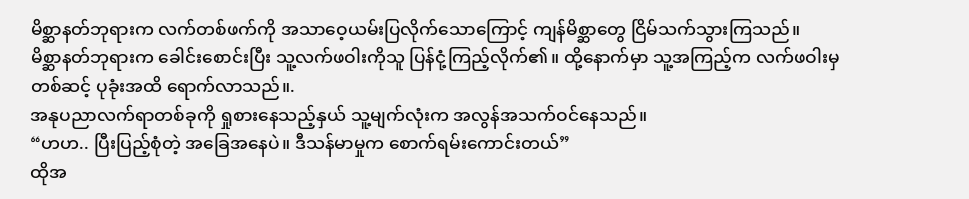မိစ္ဆာနတ်ဘုရားက လက်တစ်ဖက်ကို အသာဝေ့ယမ်းပြလိုက်သောကြောင့် ကျန်မိစ္ဆာတွေ ငြိမ်သက်သွားကြသည်။
မိစ္ဆာနတ်ဘုရားက ခေါင်းစောင်းပြီး သူ့လက်ဖဝါးကိုသူ ပြန်ငုံ့ကြည့်လိုက်၏။ ထို့နောက်မှာ သူ့အကြည့်က လက်ဖဝါးမှ တစ်ဆင့် ပုခုံးအထိ ရောက်လာသည်။.
အနုပညာလက်ရာတစ်ခုကို ရှုစားနေသည့်နှယ် သူ့မျက်လုံးက အလွန်အသက်ဝင်နေသည်။
“ဟဟ.. ပြီးပြည့်စုံတဲ့ အခြေအနေပဲ။ ဒီသန်မာမှုက စောက်ရမ်းကောင်းတယ်”
ထိုအ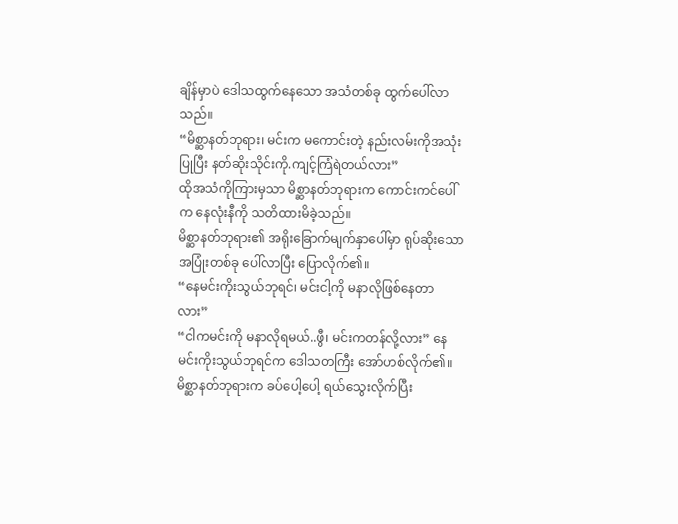ချိန်မှာပဲ ဒေါသထွက်နေသော အသံတစ်ခု ထွက်ပေါ်လာသည်။
“မိစ္ဆာနတ်ဘုရား၊ မင်းက မကောင်းတဲ့ နည်းလမ်းကိုအသုံးပြုပြီး နတ်ဆိုးသိုင်းကို.ကျင့်ကြံရဲတယ်လား”
ထိုအသံကိုကြားမှသာ မိစ္ဆာနတ်ဘုရားက ကောင်းကင်ပေါ်က နေလုံးနီကို သတိထားမိခဲ့သည်။
မိစ္ဆာနတ်ဘုရား၏ အရိုးခြောက်မျက်နှာပေါ်မှာ ရုပ်ဆိုးသော အပြုံးတစ်ခု ပေါ်လာပြီး ပြောလိုက်၏။
“နေမင်းကိုးသွယ်ဘုရင်၊ မင်းငါ့ကို မနာလိုဖြစ်နေတာလား”
“ငါကမင်းကို မနာလိုရမယ်..ဖွီ၊ မင်းကတန်လို့လား” နေမင်းကိုးသွယ်ဘုရင်က ဒေါသတကြီး အော်ဟစ်လိုက်၏။
မိစ္ဆာနတ်ဘုရားက ခပ်ပေါ့ပေါ့ ရယ်သွေးလိုက်ပြီး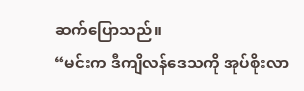ဆက်ပြောသည်။
“မင်းက ဒီကျိလန်ဒေသကို အုပ်စိုးလာ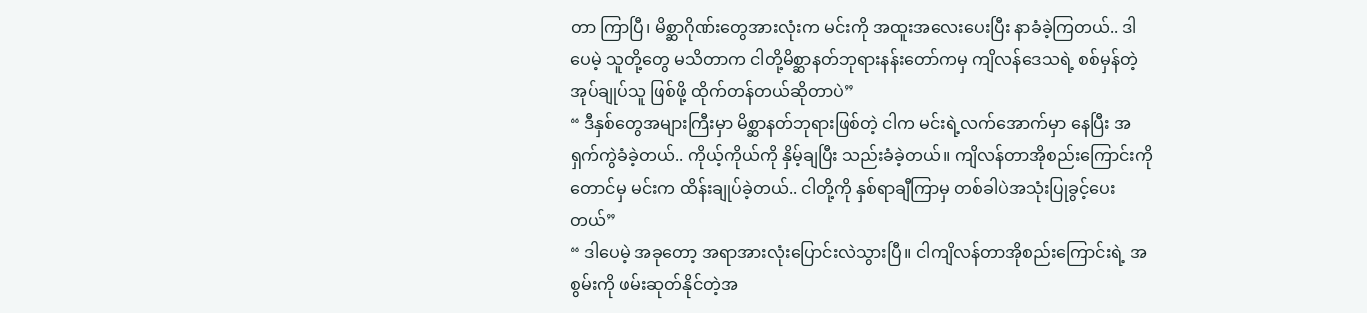တာ ကြာပြီ၊ မိစ္ဆာဂိုဏ်းတွေအားလုံးက မင်းကို အထူးအလေးပေးပြီး နာခံခဲ့ကြတယ်.. ဒါပေမဲ့ သူတို့တွေ မသိတာက ငါတို့မိစ္ဆာနတ်ဘုရားနန်းတော်ကမှ ကျိလန်ဒေသရဲ့ စစ်မှန်တဲ့အုပ်ချုပ်သူ ဖြစ်ဖို့ ထိုက်တန်တယ်ဆိုတာပဲ”
“ ဒီနှစ်တွေအများကြီးမှာ မိစ္ဆာနတ်ဘုရားဖြစ်တဲ့ ငါက မင်းရဲ့လက်အောက်မှာ နေပြီး အရှက်ကွဲခံခဲ့တယ်.. ကိုယ့်ကိုယ်ကို နှိမ့်ချပြီး သည်းခံခဲ့တယ်။ ကျိလန်တာအိုစည်းကြောင်းကိုတောင်မှ မင်းက ထိန်းချုပ်ခဲ့တယ်.. ငါတို့ကို နှစ်ရာချီကြာမှ တစ်ခါပဲအသုံးပြုခွင့်ပေးတယ်”
“ ဒါပေမဲ့ အခုတော့ အရာအားလုံးပြောင်းလဲသွားပြီ။ ငါကျိလန်တာအိုစည်းကြောင်းရဲ့ အစွမ်းကို ဖမ်းဆုတ်နိုင်တဲ့အ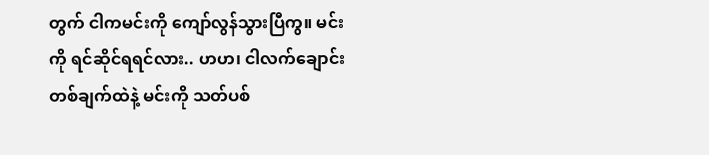တွက် ငါကမင်းကို ကျော်လွန်သွားပြီကွ။ မင်းကို ရင်ဆိုင်ရရင်လား.. ဟဟ၊ ငါလက်ချောင်းတစ်ချက်ထဲနဲ့ မင်းကို သတ်ပစ်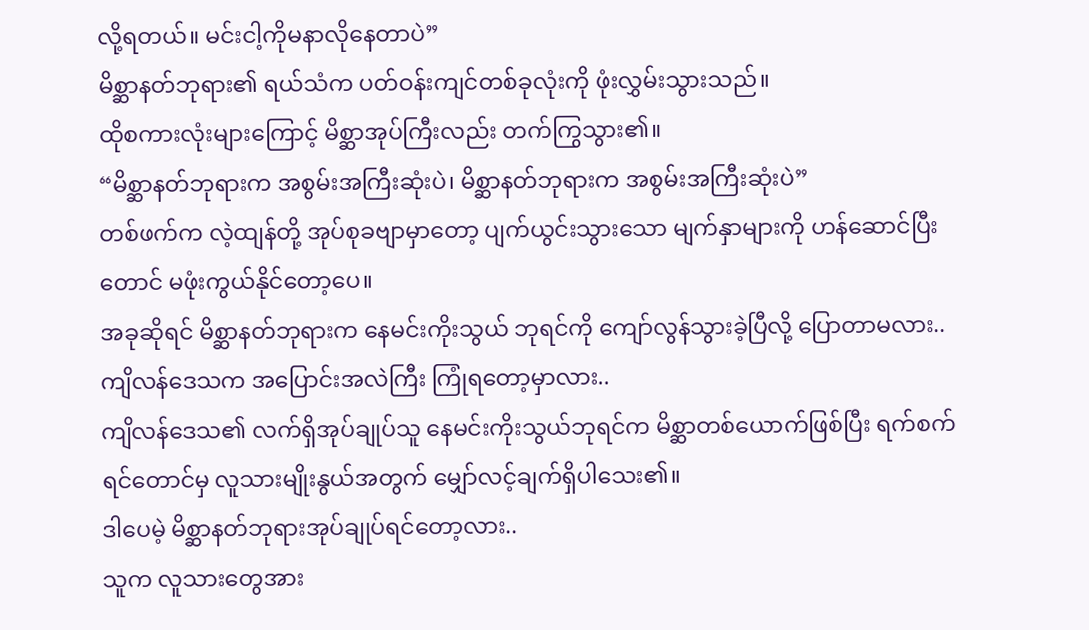လို့ရတယ်။ မင်းငါ့ကိုမနာလိုနေတာပဲ”
မိစ္ဆာနတ်ဘုရား၏ ရယ်သံက ပတ်ဝန်းကျင်တစ်ခုလုံးကို ဖုံးလွှမ်းသွားသည်။
ထိုစကားလုံးများကြောင့် မိစ္ဆာအုပ်ကြီးလည်း တက်ကြွသွား၏။
“မိစ္ဆာနတ်ဘုရားက အစွမ်းအကြီးဆုံးပဲ၊ မိစ္ဆာနတ်ဘုရားက အစွမ်းအကြီးဆုံးပဲ”
တစ်ဖက်က လဲ့ထျန်တို့ အုပ်စုခဗျာမှာတော့ ပျက်ယွင်းသွားသော မျက်နှာများကို ဟန်ဆောင်ပြီးတောင် မဖုံးကွယ်နိုင်တော့ပေ။
အခုဆိုရင် မိစ္ဆာနတ်ဘုရားက နေမင်းကိုးသွယ် ဘုရင်ကို ကျော်လွန်သွားခဲ့ပြီလို့ ပြောတာမလား..
ကျိလန်ဒေသက အပြောင်းအလဲကြီး ကြုံရတော့မှာလား..
ကျိလန်ဒေသ၏ လက်ရှိအုပ်ချုပ်သူ နေမင်းကိုးသွယ်ဘုရင်က မိစ္ဆာတစ်ယောက်ဖြစ်ပြီး ရက်စက်ရင်တောင်မှ လူသားမျိုးနွယ်အတွက် မျှော်လင့်ချက်ရှိပါသေး၏။
ဒါပေမဲ့ မိစ္ဆာနတ်ဘုရားအုပ်ချုပ်ရင်တော့လား..
သူက လူသားတွေအား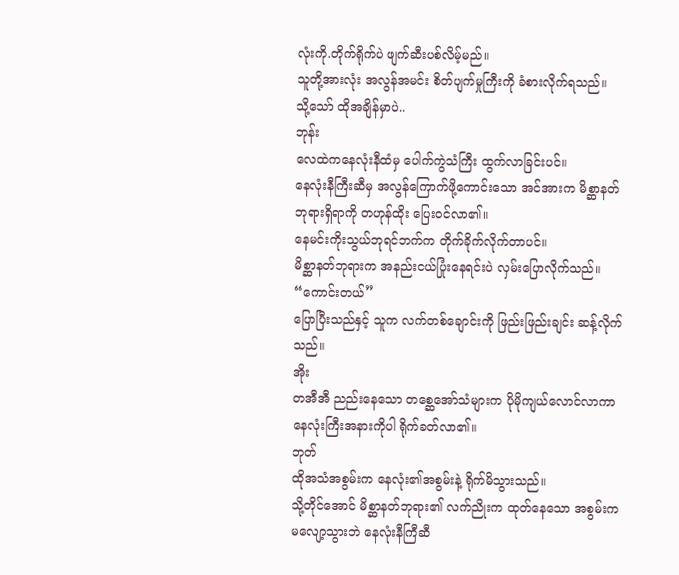လုံးကို.တိုက်ရိုက်ပဲ ဖျက်ဆီးပစ်လိမ့်မည်။
သူတို့အားလုံး အလွန်အမင်း စိတ်ပျက်မှုကြီးကို ခံစားလိုက်ရသည်။
သို့သော် ထိုအချိန်မှာပဲ..
ဘုန်း
လေထဲကနေလုံးနီထံမှ ပေါက်ကွဲသံကြီး ထွက်လာခြင်းပင်။
နေလုံးနီကြီးဆီမှ အလွန်ကြောက်ဖို့ကောင်းသော အင်အားက မိစ္ဆာနတ်ဘုရားရှိရာကို တဟုန်ထိုး ပြေးဝင်လာ၏။
နေမင်းကိုးသွယ်ဘုရင်ဘက်က တိုက်ခိုက်လိုက်တာပင်။
မိစ္ဆာနတ်ဘုရားက အနည်းငယ်ပြုံးနေရင်းပဲ လှမ်းပြောလိုက်သည်။
“ကောင်းတယ်”
ပြောပြီးသည်နှင့် သူက လက်တစ်ချောင်းကို ဖြည်းဖြည်းချင်း ဆန့်လိုက်သည်။
အိုး
တအီအီ ညည်းနေသော တစ္ဆေအော်သံများက ပိုမိုကျယ်လောင်လာကာ နေလုံးကြီးအနားကိုပါ ရိုက်ခတ်လာ၏။
ဘုတ်
ထိုအသံအစွမ်းက နေလုံး၏အစွမ်းနဲ့ ရိုက်မိသွားသည်။
သို့တိုင်အောင် မိစ္ဆာနတ်ဘုရား၏ လက်ညိုးက ထုတ်နေသော အစွမ်းက မလျော့သွားဘဲ နေလုံးနီကြီဆီ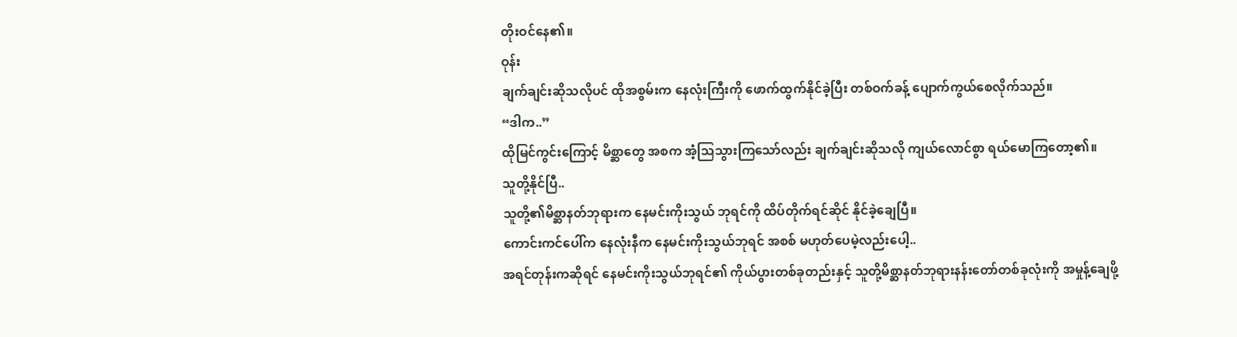တိုးဝင်နေ၏။
ဝုန်း
ချက်ချင်းဆိုသလိုပင် ထိုအစွမ်းက နေလုံးကြီးကို ဖောက်ထွက်နိုင်ခဲ့ပြီး တစ်ဝက်ခန့် ပျောက်ကွယ်စေလိုက်သည်။
“ဒါက..”
ထိုမြင်ကွင်းကြောင့် မိစ္ဆာတွေ အစက အံ့သြသွားကြသော်လည်း ချက်ချင်းဆိုသလို ကျယ်လောင်စွာ ရယ်မောကြတော့၏။
သူတို့နိုင်ပြီ..
သူတို့၏မိစ္ဆာနတ်ဘုရားက နေမင်းကိုးသွယ် ဘုရင်ကို ထိပ်တိုက်ရင်ဆိုင် နိုင်ခဲ့ချေပြီ။
ကောင်းကင်ပေါ်က နေလုံးနီက နေမင်းကိုးသွယ်ဘုရင် အစစ် မဟုတ်ပေမဲ့လည်းပေါ့..
အရင်တုန်းကဆိုရင် နေမင်းကိုးသွယ်ဘုရင်၏ ကိုယ်ပွားတစ်ခုတည်းနှင့် သူတို့မိစ္ဆာနတ်ဘုရားနန်းတော်တစ်ခုလုံးကို အမှုန့်ချေဖို့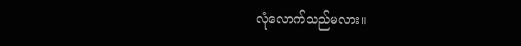လုံလောက်သည်မလား။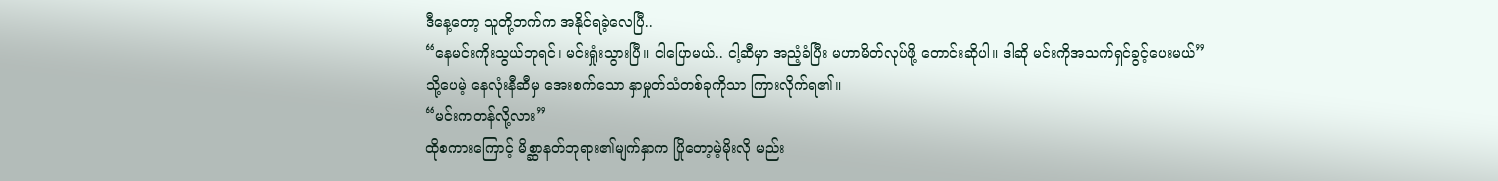ဒီနေ့တော့ သူတို့ဘက်က အနိုင်ရခဲ့လေပြီ..
“နေမင်းကိုးသွယ်ဘုရင်၊ မင်းရှုံးသွားပြီ။ ငါပြောမယ်.. ငါ့ဆီမှာ အညံ့ခံပြီး မဟာမိတ်လုပ်ဖို့ တောင်းဆိုပါ။ ဒါဆို မင်းကိုအသက်ရှင်ခွင့်ပေးမယ်”
သို့ပေမဲ့ နေလုံးနီဆီမှ အေးစက်သော နှာမှုတ်သံတစ်ခုကိုသာ ကြားလိုက်ရ၏။
“မင်းကတန်လို့လား”
ထိုစကားကြောင့် မိစ္ဆာနတ်ဘုရား၏မျက်နှာက ပြိုတော့မဲ့မိုးလို မည်း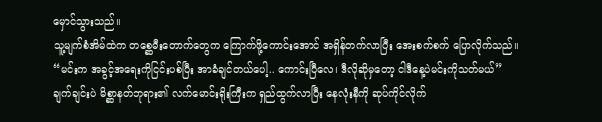မှောင်သွားသည်။
သူ့မျက်စံအိမ်ထဲက တစ္ဆေမီးတောက်တွေက ကြောက်ဖို့ကောင်းအောင် အရှိန်တက်လာပြီး အေးစက်စက် ပြောလိုက်သည်။
“မင်းက အခွင့်အရေးကိုငြင်းပစ်ပြီး အာခံချင်တယ်ပေါ့.. ကောင်းပြီလေ၊ ဒီလိုဆိုမှတော့ ငါဒီနေ့ပဲမင်းကိုသတ်မယ်”
ချက်ချင်းပဲ မိစ္ဆာနတ်ဘုရား၏ လက်မောင်းရိုးကြီးက ရှည်ထွက်လာပြီး နေလုံးနီကို ဆုပ်ကိုင်လိုက်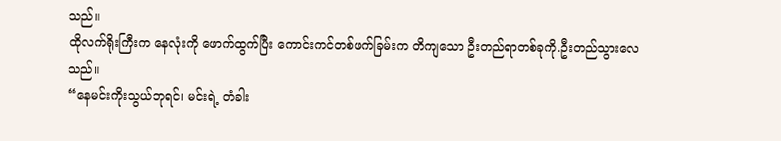သည်။
ထိုလက်ရိုးကြီးက နေလုံးကို ဖောက်ထွက်ပြီး ကောင်းကင်တစ်ဖက်ခြမ်းက တိကျသော ဦးတည်ရာတစ်ခုကို.ဦးတည်သွားလေသည်။
“နေမင်းကိုးသွယ်ဘုရင်၊ မင်းရဲ့ တံခါး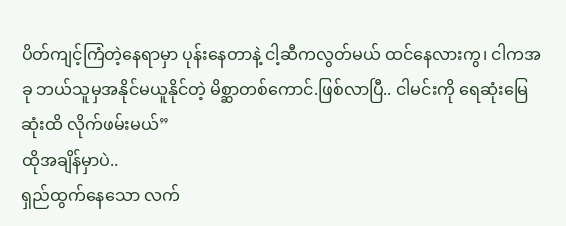ပိတ်ကျင့်ကြံတဲ့နေရာမှာ ပုန်းနေတာနဲ့ ငါ့ဆီကလွတ်မယ် ထင်နေလားကွ၊ ငါကအခု ဘယ်သူမှအနိုင်မယူနိုင်တဲ့ မိစ္ဆာတစ်ကောင်.ဖြစ်လာပြီ.. ငါမင်းကို ရေဆုံးမြေဆုံးထိ လိုက်ဖမ်းမယ်”
ထိုအချိန်မှာပဲ..
ရှည်ထွက်နေသော လက်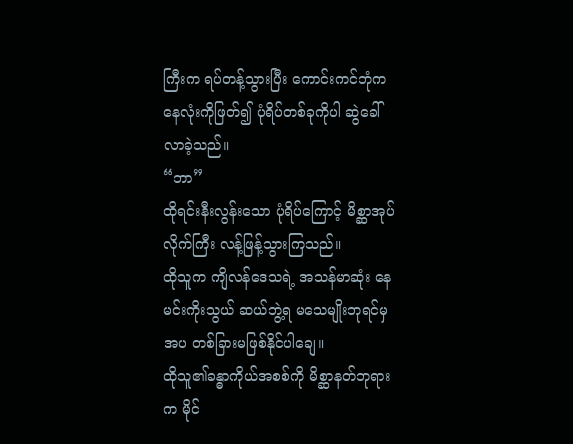ကြီးက ရပ်တန့်သွားပြီး ကောင်းကင်ဘုံက နေလုံးကိုဖြတ်၍ ပုံရိပ်တစ်ခုကိုပါ ဆွဲခေါ်လာခဲ့သည်။
“ဘာ”
ထိုရင်းနီးလွန်းသော ပုံရိပ်ကြောင့် မိစ္ဆာအုပ်လိုက်ကြီး လန့်ဖြန့်သွားကြသည်။
ထိုသူက ကျိလန်ဒေသရဲ့ အသန်မာဆုံး နေမင်းကိုးသွယ် ဆယ်ဘွဲ့ရ မသေမျိုးဘုရင်မှအပ တစ်ခြားမဖြစ်နိုင်ပါချေ။
ထိုသူ၏ခန္ဓာကိုယ်အစစ်ကို မိစ္ဆာနတ်ဘုရားက မိုင်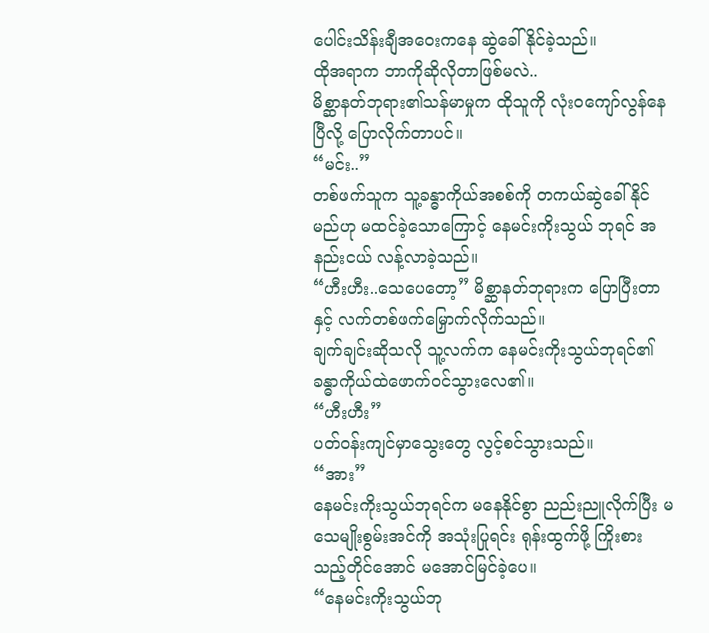ပေါင်းသိန်းချီအဝေးကနေ ဆွဲခေါ်နိုင်ခဲ့သည်။
ထိုအရာက ဘာကိုဆိုလိုတာဖြစ်မလဲ..
မိစ္ဆာနတ်ဘုရား၏သန်မာမှုက ထိုသူကို လုံးဝကျော်လွန်နေပြီလို့ ပြောလိုက်တာပင်။
“မင်း..”
တစ်ဖက်သူက သူ့ခန္ဓာကိုယ်အစစ်ကို တကယ်ဆွဲခေါ်နိုင်မည်ဟု မထင်ခဲ့သောကြောင့် နေမင်းကိုးသွယ် ဘုရင် အနည်းငယ် လန့်လာခဲ့သည်။
“ဟီးဟီး..သေပေတော့” မိစ္ဆာနတ်ဘုရားက ပြောပြီးတာနှင့် လက်တစ်ဖက်မြှောက်လိုက်သည်။
ချက်ချင်းဆိုသလို သူ့လက်က နေမင်းကိုးသွယ်ဘုရင်၏ ခန္ဓာကိုယ်ထဲဖောက်ဝင်သွားလေ၏။
“ဟီးဟီး”
ပတ်ဝန်းကျင်မှာသွေးတွေ လွင့်စင်သွားသည်။
“အား”
နေမင်းကိုးသွယ်ဘုရင်က မနေနိုင်စွာ ညည်းညူလိုက်ပြီး မသေမျိုးစွမ်းအင်ကို အသုံးပြုရင်း ရုန်းထွက်ဖို့ ကြိုးစားသည့်တိုင်အောင် မအောင်မြင်ခဲ့ပေ။
“နေမင်းကိုးသွယ်ဘု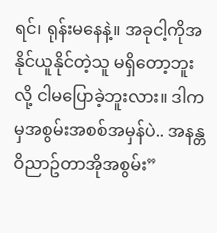ရင်၊ ရုန်းမနေနဲ့။ အခုငါ့ကိုအနိုင်ယူနိုင်တဲ့သူ မရှိတော့ဘူးလို့ ငါမပြောခဲ့ဘူးလား။ ဒါကမှအစွမ်းအစစ်အမှန်ပဲ.. အနန္တဝိညာဥ်တာအိုအစွမ်း”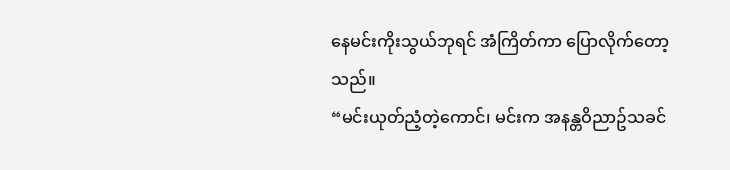နေမင်းကိုးသွယ်ဘုရင် အံကြိတ်ကာ ပြောလိုက်တော့သည်။
“မင်းယုတ်ညံ့တဲ့ကောင်၊ မင်းက အနန္တဝိညာဥ်သခင်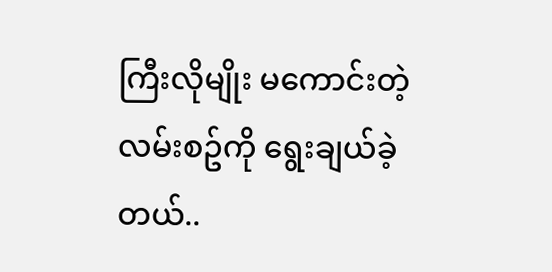ကြီးလိုမျိုး မကောင်းတဲ့လမ်းစဥ်ကို ရွေးချယ်ခဲ့တယ်..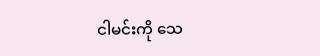ငါမင်းကို သေ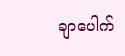ချာပေါက်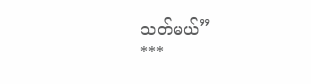သတ်မယ်”
***